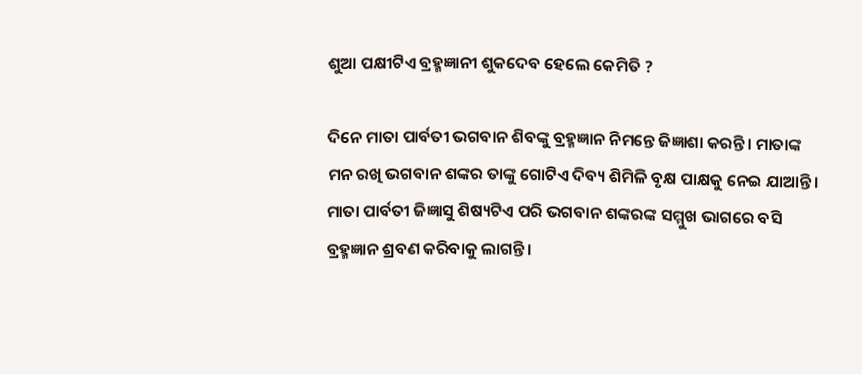ଶୁଆ ପକ୍ଷୀଟିଏ ବ୍ରହ୍ମଜ୍ଞାନୀ ଶୁକଦେବ ହେଲେ କେମିତି ?

ଦିନେ ମାତା ପାର୍ବତୀ ଭଗବାନ ଶିବଙ୍କୁ ବ୍ରହ୍ମଜ୍ଞାନ ନିମନ୍ତେ ଜିଜ୍ଞାଶା କରନ୍ତି। ମାତାଙ୍କ ମନ ରଖି ଭଗବାନ ଶଙ୍କର ତାଙ୍କୁ ଗୋଟିଏ ଦିବ୍ୟ ଶିମିଳି ବୃକ୍ଷ ପାକ୍ଷକୁ ନେଇ ଯାଆନ୍ତି। ମାତା ପାର୍ବତୀ ଜିଜ୍ଞାସୁ ଶିଷ୍ୟଟିଏ ପରି ଭଗବାନ ଶଙ୍କରଙ୍କ ସମ୍ମୁଖ ଭାଗରେ ବସି ବ୍ରହ୍ମଜ୍ଞାନ ଶ୍ରବଣ କରିବାକୁ ଲାଗନ୍ତି।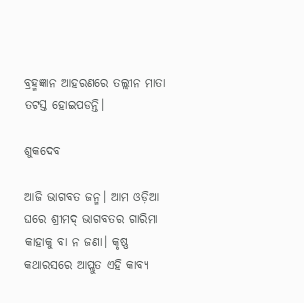ବ୍ରହ୍ମଜ୍ଞାନ ଆହରଣରେ ତଲ୍ଲୀନ ମାତା ତଟସ୍ତ ହୋଇପଡନ୍ତି।

ଶୁକଦେବ

ଆଜି ଭାଗବତ ଜନ୍ମ। ଆମ ଓଡ଼ିଆ ଘରେ ଶ୍ରୀମଦ୍ ଭାଗବତର ଗାରିମା କାହାକୁ ବା ନ ଜଣା। କୃଷ୍ଣ କଥାରସରେ ଆପ୍ଲୁତ ଏହି କାବ୍ୟ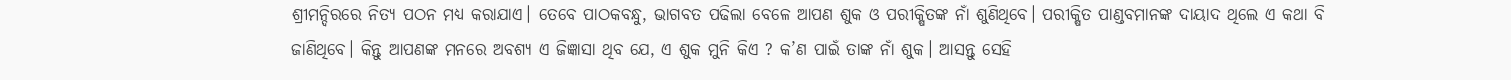ଶ୍ରୀମନ୍ଦିରରେ ନିତ୍ୟ ପଠନ ମଧ୍ୟ କରାଯାଏ। ତେବେ ପାଠକବନ୍ଧୁ, ଭାଗବତ ପଢିଲା ବେଳେ ଆପଣ ଶୁକ ଓ ପରୀକ୍ଷିତଙ୍କ ନାଁ ଶୁଣିଥିବେ। ପରୀକ୍ଷିତ ପାଣ୍ଡବମାନଙ୍କ ଦାୟାଦ ଥିଲେ ଏ କଥା ବି ଜାଣିଥିବେ। କିନ୍ତୁ ଆପଣଙ୍କ ମନରେ ଅବଶ୍ୟ ଏ ଜିଜ୍ଞାସା ଥିବ ଯେ, ଏ ଶୁକ ମୁନି କିଏ ? କ’ଣ ପାଇଁ ତାଙ୍କ ନାଁ ଶୁକ। ଆସନ୍ତୁ ସେହି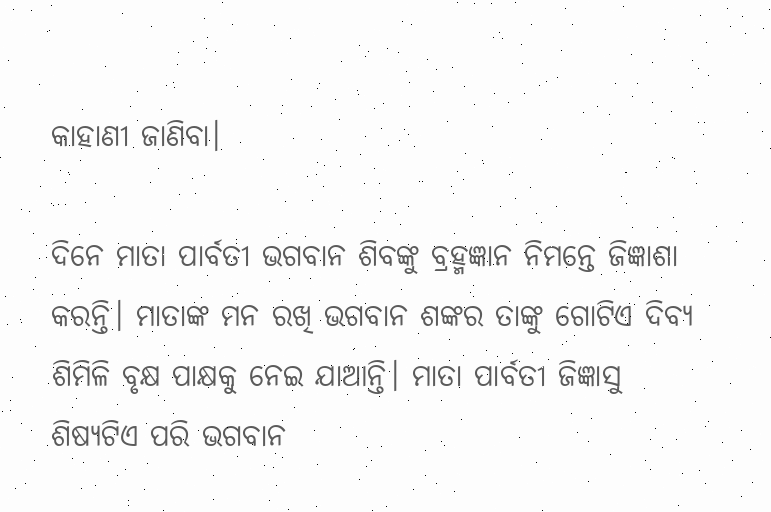କାହାଣୀ ଜାଣିବା।

ଦିନେ ମାତା ପାର୍ବତୀ ଭଗବାନ ଶିବଙ୍କୁ ବ୍ରହ୍ମଜ୍ଞାନ ନିମନ୍ତେ ଜିଜ୍ଞାଶା କରନ୍ତି। ମାତାଙ୍କ ମନ ରଖି ଭଗବାନ ଶଙ୍କର ତାଙ୍କୁ ଗୋଟିଏ ଦିବ୍ୟ ଶିମିଳି ବୃକ୍ଷ ପାକ୍ଷକୁ ନେଇ ଯାଆନ୍ତି। ମାତା ପାର୍ବତୀ ଜିଜ୍ଞାସୁ ଶିଷ୍ୟଟିଏ ପରି ଭଗବାନ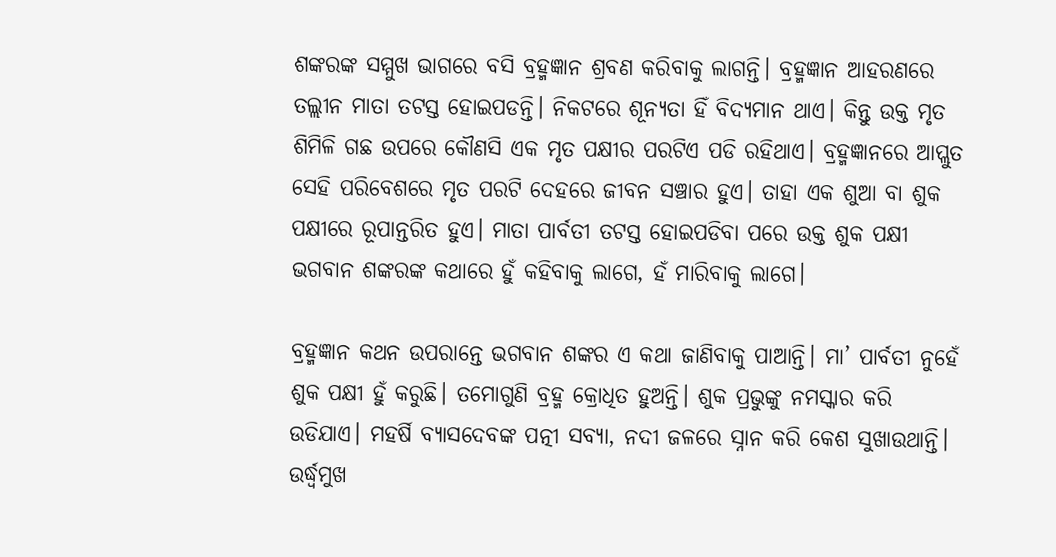ଶଙ୍କରଙ୍କ ସମ୍ମୁଖ ଭାଗରେ ବସି ବ୍ରହ୍ମଜ୍ଞାନ ଶ୍ରବଣ କରିବାକୁ ଲାଗନ୍ତି। ବ୍ରହ୍ମଜ୍ଞାନ ଆହରଣରେ ତଲ୍ଲୀନ ମାତା ତଟସ୍ତ ହୋଇପଡନ୍ତି। ନିକଟରେ ଶୂନ୍ୟତା ହିଁ ବିଦ୍ୟମାନ ଥାଏ। କିନ୍ତୁ ଉକ୍ତ ମୃତ ଶିମିଳି ଗଛ ଉପରେ କୌଣସି ଏକ ମୃତ ପକ୍ଷୀର ପରଟିଏ ପଡି ରହିଥାଏ। ବ୍ରହ୍ମଜ୍ଞାନରେ ଆପ୍ଲୁତ ସେହି ପରିବେଶରେ ମୃତ ପରଟି ଦେହରେ ଜୀବନ ସଞ୍ଚାର ହୁଏ। ତାହା ଏକ ଶୁଆ ବା ଶୁକ ପକ୍ଷୀରେ ରୂପାନ୍ତରିତ ହୁଏ। ମାତା ପାର୍ବତୀ ତଟସ୍ତ ହୋଇପଡିବା ପରେ ଉକ୍ତ ଶୁକ ପକ୍ଷୀ ଭଗବାନ ଶଙ୍କରଙ୍କ କଥାରେ ହୁଁ କହିବାକୁ ଲାଗେ, ହଁ ମାରିବାକୁ ଲାଗେ।

ବ୍ରହ୍ମଜ୍ଞାନ କଥନ ଉପରାନ୍ତେ ଭଗବାନ ଶଙ୍କର ଏ କଥା ଜାଣିବାକୁ ପାଆନ୍ତି। ମା’ ପାର୍ବତୀ ନୁହେଁ ଶୁକ ପକ୍ଷୀ ହୁଁ କରୁଛି। ତମୋଗୁଣି ବ୍ରହ୍ମ କ୍ରୋଧିତ ହୁଅନ୍ତି। ଶୁକ ପ୍ରଭୁଙ୍କୁ ନମସ୍କାର କରି ଉଡିଯାଏ। ମହର୍ଷି ବ୍ୟାସଦେବଙ୍କ ପତ୍ନୀ ସବ୍ୟା, ନଦୀ ଜଳରେ ସ୍ନାନ କରି କେଶ ସୁଖାଉଥାନ୍ତି। ଉର୍ଦ୍ଧ୍ବମୁଖ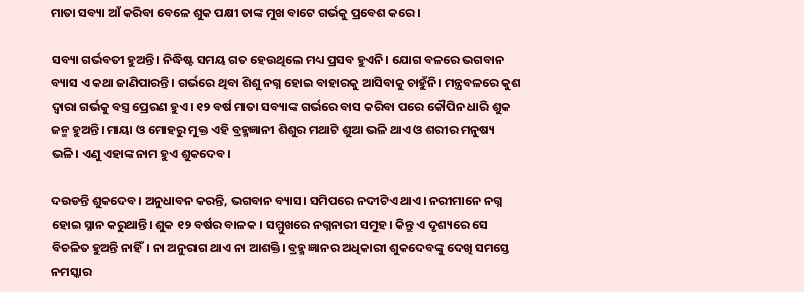ମାତା ସବ୍ୟା ଆଁ କରିବା ବେଳେ ଶୁକ ପକ୍ଷୀ ତାଙ୍କ ମୁଖ ବାଟେ ଗର୍ଭକୁ ପ୍ରବେଶ କରେ।

ସବ୍ୟା ଗର୍ଭବତୀ ହୁଅନ୍ତି। ନିଦ୍ଧିଷ୍ଟ ସମୟ ଗତ ହେଉଥିଲେ ମଧ୍ୟ ପ୍ରସବ ହୁଏନି। ଯୋଗ ବଳରେ ଭଗବାନ ବ୍ୟାସ ଏ କଥା ଜାଣିପାରନ୍ତି। ଗର୍ଭରେ ଥିବା ଶିଶୁ ନଗ୍ନ ହୋଇ ବାହାରକୁ ଆସିବାକୁ ଚାହୁଁନି। ମନ୍ତ୍ରବଳରେ କୁଶ ଦ୍ବାରା ଗର୍ଭକୁ ବସ୍ତ୍ର ପ୍ରେରଣ ହୁଏ। ୧୨ ବର୍ଷ ମାତା ସବ୍ୟାଙ୍କ ଗର୍ଭରେ ବାସ କରିବା ପରେ କୌପିନ ଧାରି ଶୁକ ଜନ୍ମ ହୁଅନ୍ତି। ମାୟା ଓ ମୋହରୁ ମୁକ୍ତ ଏହି ବ୍ରହ୍ମଜ୍ଞାନୀ ଶିଶୁର ମଥାଟି ଶୁଆ ଭଳି ଥାଏ ଓ ଶରୀର ମନୁଷ୍ୟ ଭଳି। ଏଣୁ ଏହାଙ୍କ ନାମ ହୁଏ ଶୁକଦେବ।

ଦଉଡନ୍ତି ଶୁକଦେବ। ଅନୁଧାବନ କରନ୍ତି, ଭଗବାନ ବ୍ୟାସ। ସମିପରେ ନଦୀଟିଏ ଥାଏ। ନରୀମାନେ ନଗ୍ନ ହୋଇ ସ୍ନାନ କରୁଥାନ୍ତି। ଶୁକ ୧୨ ବର୍ଷର ବାଳକ । ସମ୍ମୁଖରେ ନଗ୍ନନାରୀ ସମୁହ। କିନ୍ତୁ ଏ ଦୃଶ୍ୟରେ ସେ ବିଚଳିତ ହୁଅନ୍ତି ନାହିଁ। ନା ଅନୁରାଗ ଥାଏ ନା ଆଶକ୍ତି। ବ୍ରହ୍ମ ଜ୍ଞାନର ଅଧିକାରୀ ଶୁକଦେବଙ୍କୁ ଦେଖି ସମସ୍ତେ ନମସ୍କାର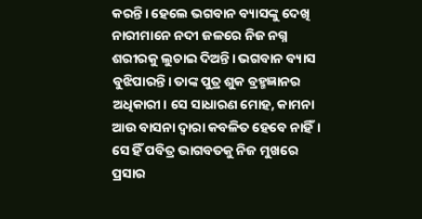କରନ୍ତି। ହେଲେ ଭଗବାନ ବ୍ୟାସଙ୍କୁ ଦେଖି ନାରୀମାନେ ନଦୀ ଜଳରେ ନିଜ ନଗ୍ନ ଶରୀରକୁ ଲୁଚାଇ ଦିଅନ୍ତି। ଭଗବାନ ବ୍ୟାସ ବୁଝିପାରନ୍ତି। ତାଙ୍କ ପୁତ୍ର ଶୁକ ବ୍ରହ୍ମଜ୍ଞାନର ଅଧିକାରୀ। ସେ ସାଧାରଣ ମୋହ, କାମନା ଆଉ ବାସନା ଦ୍ବାରା କବଳିତ ହେବେ ନାହିଁ। ସେ ହିଁ ପବିତ୍ର ଭାଗବତକୁ ନିଜ ମୁଖରେ ପ୍ରସାର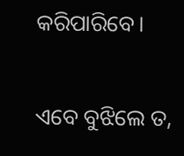କରିପାରିବେ।

ଏବେ ବୁଝିଲେ ତ,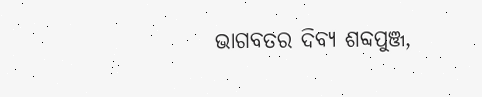ଭାଗବତର ଦିବ୍ୟ ଶବ୍ଦପୁଞ୍ଜ,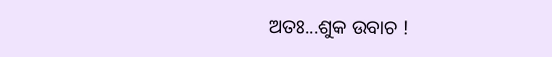ଅତଃ...ଶୁକ ଉବାଚ !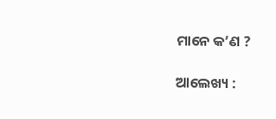ମାନେ କ’ଣ ?

ଆଲେଖ୍ୟ :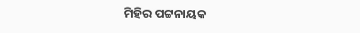ମିହିର ପଟ୍ଟନାୟକ